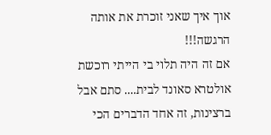אוך איך שאני זוכרת את אותה הרגשה!!!
אם זה היה תלוי בי הייתי רוכשת אולטרא סאונד לבית.... סתם אבל ברצינות, זה אחד הדברים הכי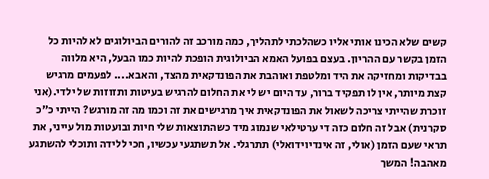קשים שלא הכינו אותי אליו כשהלכתי לתהליך, כמה מורכב זה להורים הביולוגים לא להיות כל הזמן בקשר עם ההריון. בעצם בפועל האמא הביולוגית הופכת להיות כמו הבעל, היא מלווה בבדיקות ומחזיקה את היד ומלטפת ואוהבת את הפונדקאית מהצד, והאבא.... לפעמים מרגיש קצת מיותר, אין לו תפקיד ברור, עד היום יש לי את החלום להרגיש בעיטות ותזוזות של ילדי.(אני זוכרת שהייתי צריכה לשאול את הפונדקאית איך מרגישים את זה וכמו מה זה מורגש? הייתי כ"כ סקרנית) אבל זה חלום כזה די ערטילאי שנמוג מיד כשהתוצאות שלי חיות ובועטות מול עייני, את תראי שעם הזמן (אולי, זה אינדיוידואלי) תתרגלי. אל תשתגעי עכשיו, חכי ללידה ותוכלי להשתגע מאהבה! המשך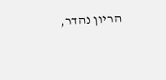הריון נהדר,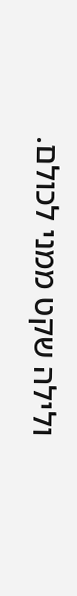ולילה שקט ממני לכולם.